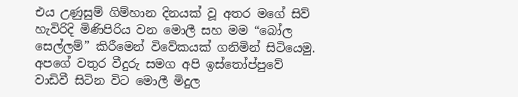එය උණුසුම් ගිම්හාන දිනයක් වූ අතර මගේ සිව් හැවිරිදි මිණිපිරිය වන මොලී සහ මම “බෝල සෙල්ලම්” කිරීමෙන් විවේකයක් ගනිමින් සිටියෙමු. අපගේ වතුර වීදුරු සමග අපි ඉස්තෝප්පුවේ වාඩිවී සිටින විට මොලී මිදුල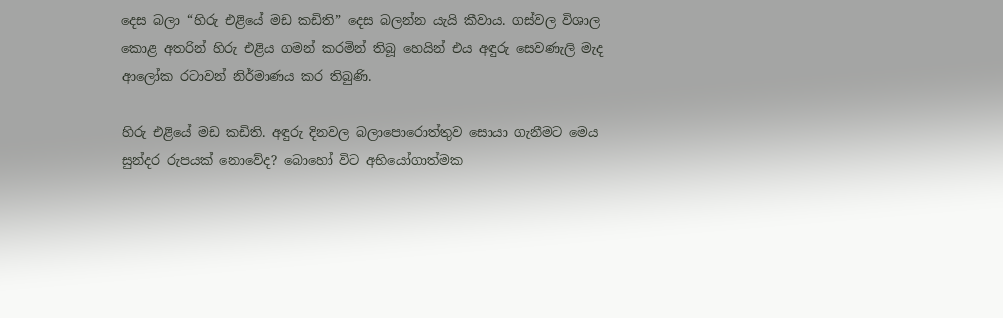දෙස බලා “හිරු එළියේ මඩ කඩිති” දෙස බලන්න යැයි කීවාය. ගස්වල විශාල කොළ අතරින් හිරු එළිය ගමන් කරමින් තිබූ හෙයින් එය අඳුරු සෙවණැලි මැද ආලෝක රටාවන් නිර්මාණය කර තිබුණි.

හිරු එළියේ මඩ කඩිති. අඳුරු දිනවල බලාපොරොත්තුව සොයා ගැනීමට මෙය සුන්දර රුපයක් නොවේද? බොහෝ විට අභියෝගාත්මක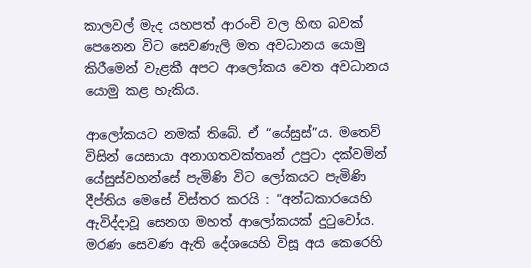කාලවල් මැද යහපත් ආරංචි වල හිඟ බවක් පෙනෙන විට සෙවණැලි මත අවධානය යොමු කිරීමෙන් වැළකී අපට ආලෝකය වෙත අවධානය යොමු කළ හැකිය.

ආලෝකයට නමක් තිබේ. ඒ “යේසුස්”ය. මතෙව් විසින් යෙසායා අනාගතවක්තෘන් උපුටා දක්වමින් යේසුස්වහන්සේ පැමිණි විට ලෝකයට පැමිණි දීප්තිය මෙසේ විස්තර කරයි : “අන්ධකාරයෙහි ඇවිද්දාවූ සෙනග මහත් ආලෝකයක් දුටුවෝය. මරණ සෙවණ ඇති දේශයෙහි විසූ අය කෙරෙහි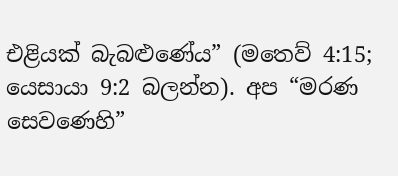එළියක් බැබළුණේය” (මතෙව් 4:15; යෙසායා 9:2 බලන්න). අප “මරණ සෙවණෙහි”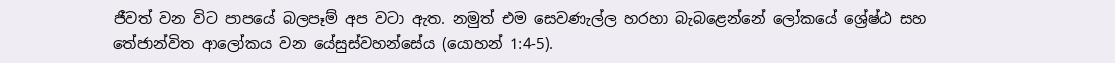ජීවත් වන විට පාපයේ බලපෑම් අප වටා ඇත. නමුත් එම සෙවණැල්ල හරහා බැබළෙන්නේ ලෝකයේ ශ්‍රේෂ්ඨ සහ තේජාන්විත ආලෝකය වන යේසුස්වහන්සේය (යොහන් 1:4-5).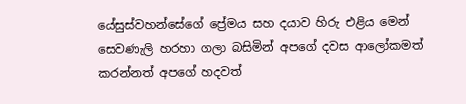යේසුස්වහන්සේගේ ප්‍රේමය සහ දයාව හිරු එළිය මෙන් සෙවණැලි හරහා ගලා බසිමින් අපගේ දවස ආලෝකමත් කරන්නත් අපගේ හදවත්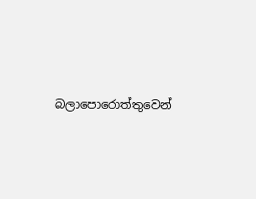බලාපොරොත්තුවෙන්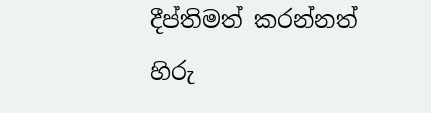දීප්තිමත් කරන්නත් හිරු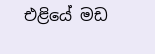එළියේ මඩ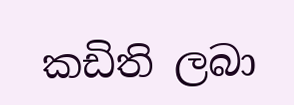කඩිති ලබා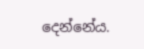දෙන්නේය.